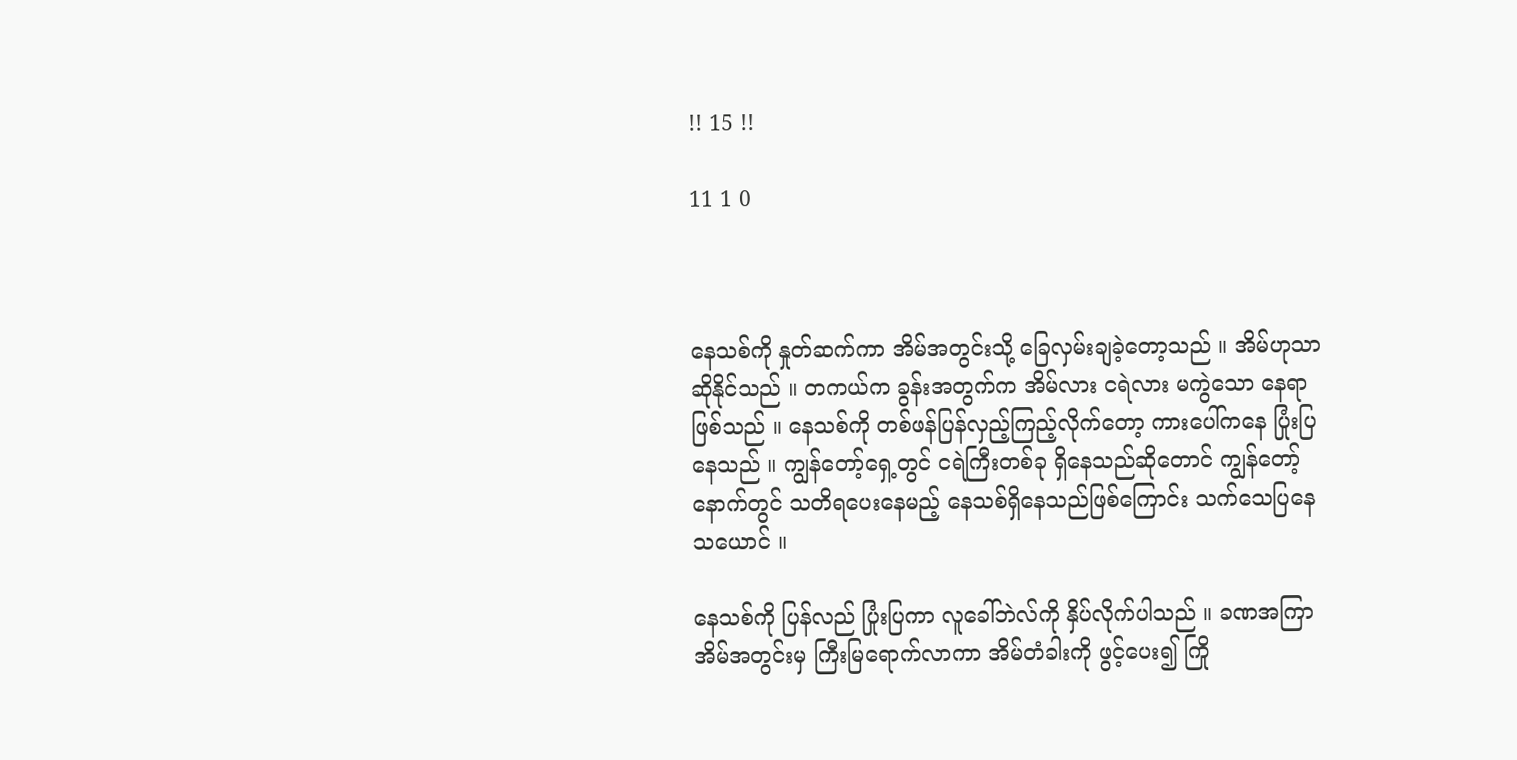!! 15 !!

11 1 0



နေသစ်ကို နှုတ်ဆက်ကာ အိမ်အတွင်းသို့ ခြေလှမ်းချခဲ့တော့သည် ။ အိမ်ဟုသာ ဆိုနိုင်သည် ။ တကယ်က ခွန်းအတွက်က အိမ်လား ငရဲလား မကွဲသော နေရာဖြစ်သည် ။ နေသစ်ကို တစ်ဖန်ပြန်လှည့်ကြည့်လိုက်တော့ ကားပေါ်ကနေ ပြုံးပြနေသည် ။ ကျွန်တော့်ရှေ့တွင် ငရဲကြီးတစ်ခု ရှိနေသည်ဆိုတောင် ကျွန်တော့်နောက်တွင် သတိရပေးနေမည့် နေသစ်ရှိနေသည်ဖြစ်ကြောင်း သက်သေပြနေသယောင် ။

နေသစ်ကို ပြန်လည် ပြုံးပြကာ လူခေါ်ဘဲလ်ကို နှိပ်လိုက်ပါသည် ။ ခဏအကြာ အိမ်အတွင်းမှ ကြီးမြရောက်လာကာ အိမ်တံခါးကို ဖွင့်ပေး၍ ကြို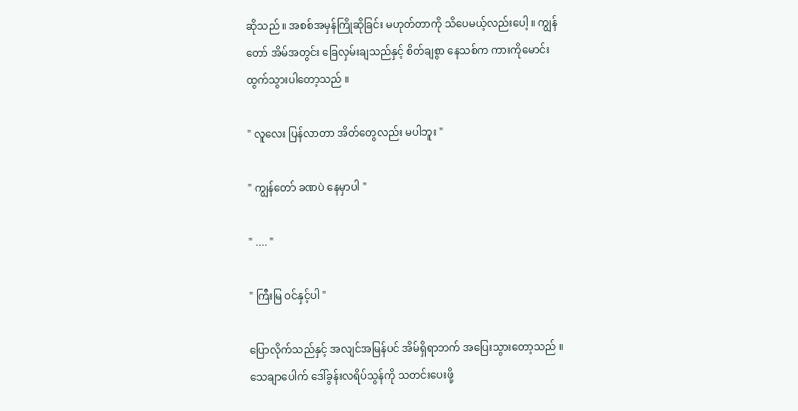ဆိုသည် ။ အစစ်အမှန်ကြိုဆိုခြင်း မဟုတ်တာကို သိပေမယ့်လည်းပေါ့ ။ ကျွန်တော် အိမ်အတွင်း ခြေလှမ်းချသည်နှင့် စိတ်ချစွာ နေသစ်က ကားကိုမောင်းထွက်သွားပါတော့သည် ။

" လူလေး ပြန်လာတာ အိတ်တွေလည်း မပါဘူး "

" ကျွန်တော် ခဏပဲ နေမှာပါ "

" .... "

" ကြီးမြ ဝင်နှင့်ပါ "

ပြောလိုက်သည်နှင့် အလျင်အမြန်ပင် အိမ်ရှိရာဘက် အပြေးသွားတော့သည် ။ သေချာပေါက် ဒေါ်ခွန်းလရိပ်သွန်ကို သတင်းပေးဖို့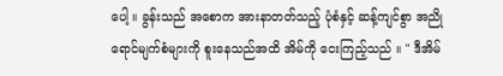ပေါ့ ။ ခွန်းသည် အစောက အားနာတတ်သည့် ပုံစံနှင့် ဆန့်ကျင်စွာ အညိုရောင်မျက်စံများကို စူးနေသည်အထိ အိမ်ကို ငေးကြည့်သည် ။ " ဒီအိမ်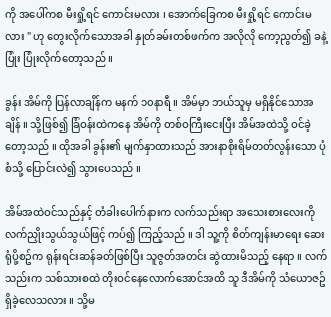ကို အပေါ်ကစ မီးရှို့ရင် ကောင်းမလား ၊ အောက်ခြေကစ မီးရှို့ရင် ကောင်းမလား " ဟု တွေးလိုက်သောအခါ နှုတ်ခမ်းတစ်ဖက်က အလိုလို ကော့ညွတ်၍ ခနဲ့ပြုံး ပြုံးလိုက်တော့သည် ။

ခွန်း အိမ်ကို ပြန်လာချိန်က မနက် ၁၀နာရီ ။ အိမ်မှာ ဘယ်သူမှ မရှိနိုင်သောအချိန် ။ သို့ဖြစ်၍ ခြံဝန်းထဲကနေ အိမ်ကို တစ်ဝကြီးငေးပြီး အိမ်အထဲသို့ ဝင်ခဲ့တော့သည် ။ ထိုအခါ ခွန်း၏ မျက်နှာထားသည် အားနာစိုးရိမ်တတ်လွန်းသော ပုံစံသို့ ပြောင်းလဲ၍ သွားပေသည် ။

အိမ်အထဲဝင်သည်နှင့် တံခါးပေါက်နားက လက်သည်းရာ အသေးစားလေးကို လက်ညှိုးသွယ်သွယ်ဖြင့် ကပ်၍ ကြည့်သည် ။ ဒါ သူ့ကို စိတ်ကျန်းမာရေး ဆေးရုံပို့စဥ်က ရုန်းရင်းဆန်ခတ်ဖြစ်ပြီး သူဇွတ်အတင်း ဆွဲထားမိသည့် နေရာ ။ လက်သည်းက သစ်သားစထဲ တိုးဝင်နေလောက်အောင်အထိ သူ ဒီအိမ်ကို သံယောဇဥ် ရှိခဲ့လေသလား ။ သို့မ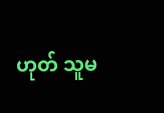ဟုတ် သူမ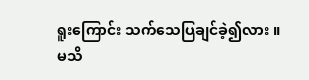ရူးကြောင်း သက်သေပြချင်ခဲ့၍လား ။ မသိ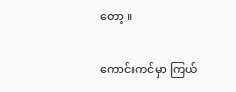တော့ ။

ကောင်းကင်မှာ ကြယ်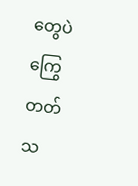တွေပဲ ကြွေတတ်သ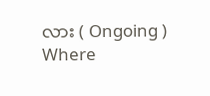လား ( Ongoing ) Where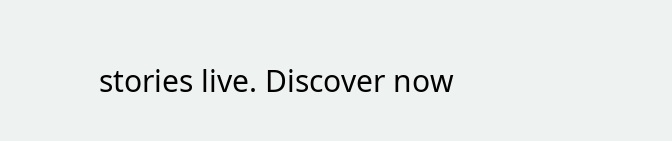stories live. Discover now